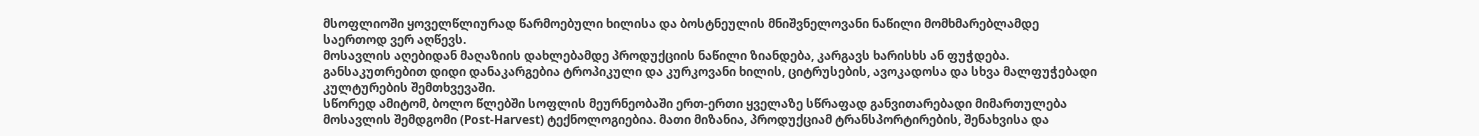მსოფლიოში ყოველწლიურად წარმოებული ხილისა და ბოსტნეულის მნიშვნელოვანი ნაწილი მომხმარებლამდე საერთოდ ვერ აღწევს.
მოსავლის აღებიდან მაღაზიის დახლებამდე პროდუქციის ნაწილი ზიანდება, კარგავს ხარისხს ან ფუჭდება. განსაკუთრებით დიდი დანაკარგებია ტროპიკული და კურკოვანი ხილის, ციტრუსების, ავოკადოსა და სხვა მალფუჭებადი კულტურების შემთხვევაში.
სწორედ ამიტომ, ბოლო წლებში სოფლის მეურნეობაში ერთ-ერთი ყველაზე სწრაფად განვითარებადი მიმართულება მოსავლის შემდგომი (Post-Harvest) ტექნოლოგიებია. მათი მიზანია, პროდუქციამ ტრანსპორტირების, შენახვისა და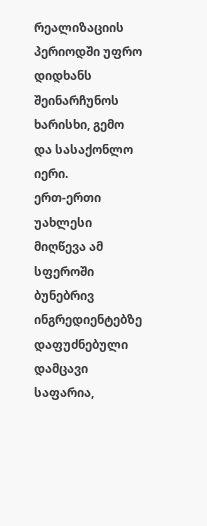რეალიზაციის პერიოდში უფრო დიდხანს შეინარჩუნოს ხარისხი, გემო და სასაქონლო იერი.
ერთ-ერთი უახლესი მიღწევა ამ სფეროში ბუნებრივ ინგრედიენტებზე დაფუძნებული დამცავი საფარია,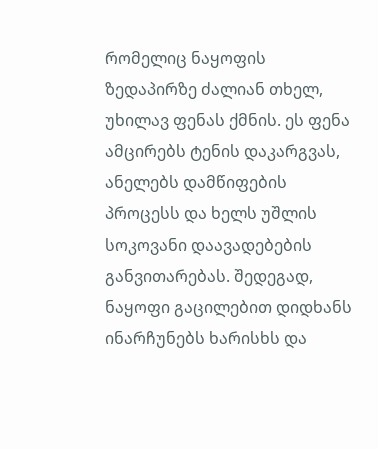რომელიც ნაყოფის ზედაპირზე ძალიან თხელ, უხილავ ფენას ქმნის. ეს ფენა ამცირებს ტენის დაკარგვას, ანელებს დამწიფების პროცესს და ხელს უშლის სოკოვანი დაავადებების განვითარებას. შედეგად, ნაყოფი გაცილებით დიდხანს ინარჩუნებს ხარისხს და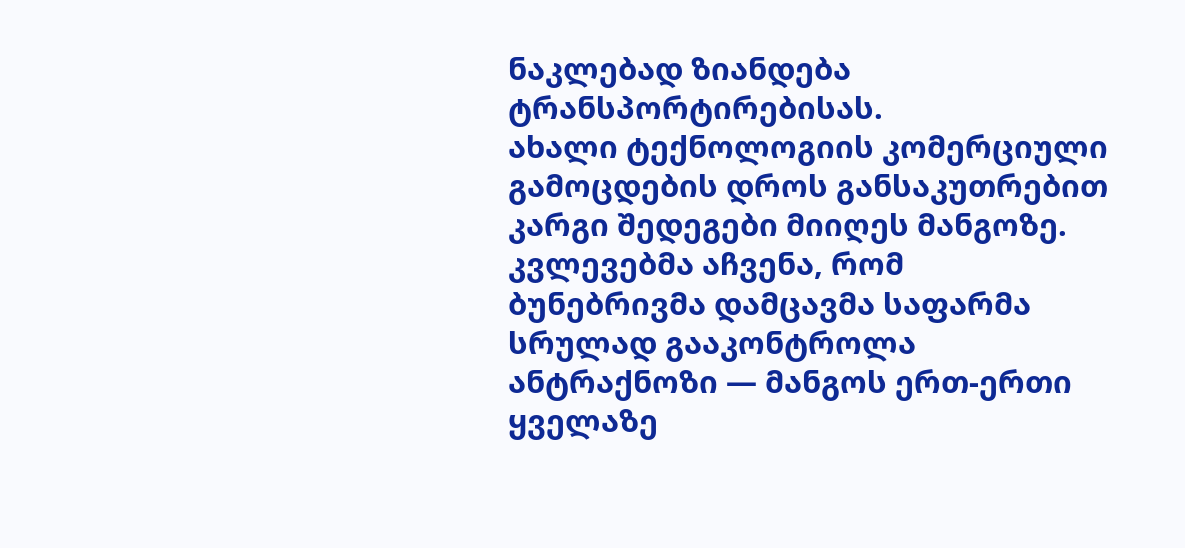ნაკლებად ზიანდება ტრანსპორტირებისას.
ახალი ტექნოლოგიის კომერციული გამოცდების დროს განსაკუთრებით კარგი შედეგები მიიღეს მანგოზე. კვლევებმა აჩვენა, რომ ბუნებრივმა დამცავმა საფარმა სრულად გააკონტროლა ანტრაქნოზი — მანგოს ერთ-ერთი ყველაზე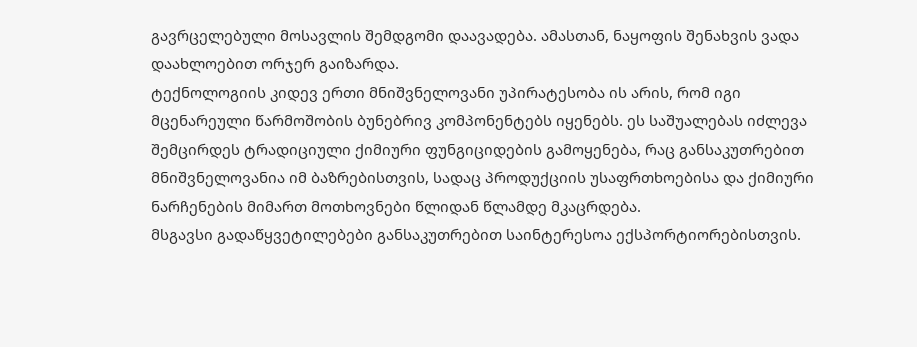გავრცელებული მოსავლის შემდგომი დაავადება. ამასთან, ნაყოფის შენახვის ვადა დაახლოებით ორჯერ გაიზარდა.
ტექნოლოგიის კიდევ ერთი მნიშვნელოვანი უპირატესობა ის არის, რომ იგი მცენარეული წარმოშობის ბუნებრივ კომპონენტებს იყენებს. ეს საშუალებას იძლევა შემცირდეს ტრადიციული ქიმიური ფუნგიციდების გამოყენება, რაც განსაკუთრებით მნიშვნელოვანია იმ ბაზრებისთვის, სადაც პროდუქციის უსაფრთხოებისა და ქიმიური ნარჩენების მიმართ მოთხოვნები წლიდან წლამდე მკაცრდება.
მსგავსი გადაწყვეტილებები განსაკუთრებით საინტერესოა ექსპორტიორებისთვის.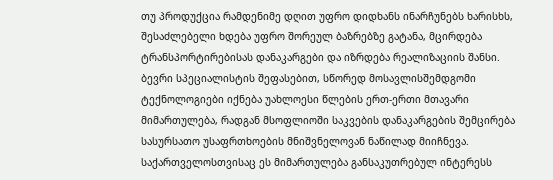თუ პროდუქცია რამდენიმე დღით უფრო დიდხანს ინარჩუნებს ხარისხს, შესაძლებელი ხდება უფრო შორეულ ბაზრებზე გატანა, მცირდება ტრანსპორტირებისას დანაკარგები და იზრდება რეალიზაციის შანსი. ბევრი სპეციალისტის შეფასებით, სწორედ მოსავლისშემდგომი ტექნოლოგიები იქნება უახლოესი წლების ერთ-ერთი მთავარი მიმართულება, რადგან მსოფლიოში საკვების დანაკარგების შემცირება სასურსათო უსაფრთხოების მნიშვნელოვან ნაწილად მიიჩნევა.
საქართველოსთვისაც ეს მიმართულება განსაკუთრებულ ინტერესს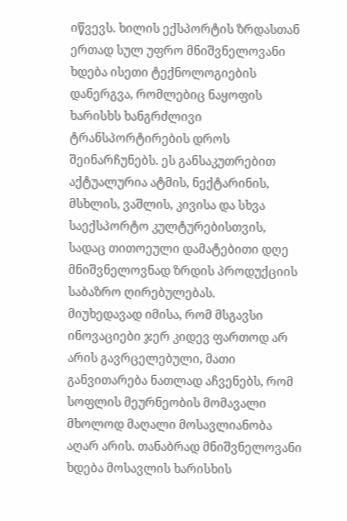იწვევს. ხილის ექსპორტის ზრდასთან ერთად სულ უფრო მნიშვნელოვანი ხდება ისეთი ტექნოლოგიების დანერგვა, რომლებიც ნაყოფის ხარისხს ხანგრძლივი ტრანსპორტირების დროს შეინარჩუნებს. ეს განსაკუთრებით აქტუალურია ატმის, ნექტარინის, მსხლის, ვაშლის, კივისა და სხვა საექსპორტო კულტურებისთვის, სადაც თითოეული დამატებითი დღე მნიშვნელოვნად ზრდის პროდუქციის საბაზრო ღირებულებას.
მიუხედავად იმისა, რომ მსგავსი ინოვაციები ჯერ კიდევ ფართოდ არ არის გავრცელებული, მათი განვითარება ნათლად აჩვენებს, რომ სოფლის მეურნეობის მომავალი მხოლოდ მაღალი მოსავლიანობა აღარ არის. თანაბრად მნიშვნელოვანი ხდება მოსავლის ხარისხის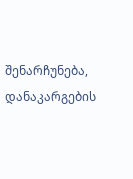შენარჩუნება, დანაკარგების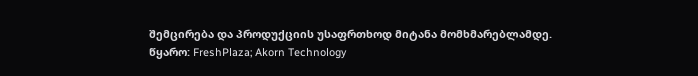შემცირება და პროდუქციის უსაფრთხოდ მიტანა მომხმარებლამდე.
წყარო: FreshPlaza; Akorn Technology